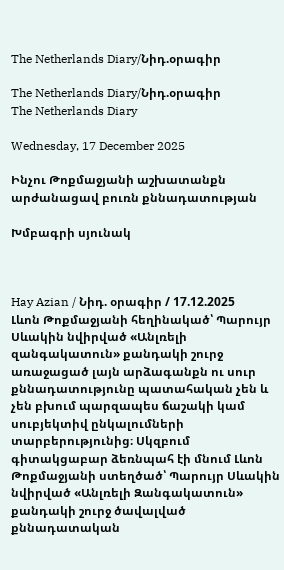The Netherlands Diary/Նիդ.օրագիր

The Netherlands Diary/Նիդ.օրագիր
The Netherlands Diary

Wednesday, 17 December 2025

Ինչու Թոքմաջյանի աշխատանքն արժանացավ բուռն քննադատության

Խմբագրի սյունակ



Hay Azian / Նիդ. օրագիր / 17.12.2025
Լևոն Թոքմաջյանի հեղինակած՝ Պարույր Սևակին նվիրված «Անլռելի զանգակատուն» քանդակի շուրջ առաջացած լայն արձագանքն ու սուր քննադատությունը պատահական չեն և չեն բխում պարզապես ճաշակի կամ սուբյեկտիվ ընկալումների տարբերությունից։ Սկզբում գիտակցաբար ձեռնպահ էի մնում Լևոն Թոքմաջյանի ստեղծած՝ Պարույր Սևակին նվիրված «Անլռելի Զանգակատուն» քանդակի շուրջ ծավալված քննադատական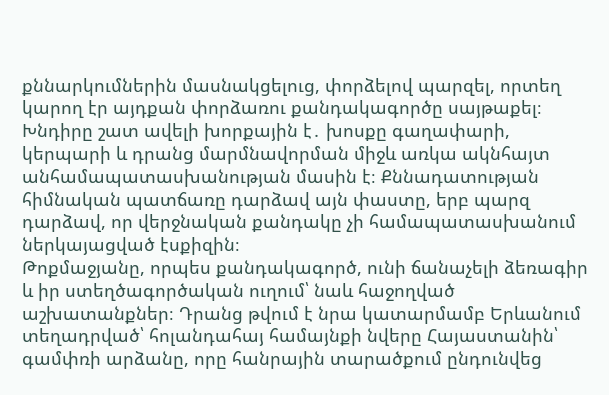քննարկումներին մասնակցելուց, փորձելով պարզել, որտեղ կարող էր այդքան փորձառու քանդակագործը սայթաքել։ Խնդիրը շատ ավելի խորքային է․ խոսքը գաղափարի, կերպարի և դրանց մարմնավորման միջև առկա ակնհայտ անհամապատասխանության մասին է։ Քննադատության հիմնական պատճառը դարձավ այն փաստը, երբ պարզ դարձավ, որ վերջնական քանդակը չի համապատասխանում ներկայացված էսքիզին։
Թոքմաջյանը, որպես քանդակագործ, ունի ճանաչելի ձեռագիր և իր ստեղծագործական ուղում՝ նաև հաջողված աշխատանքներ։ Դրանց թվում է նրա կատարմամբ Երևանում տեղադրված՝ հոլանդահայ համայնքի նվերը Հայաստանին՝ գամփռի արձանը, որը հանրային տարածքում ընդունվեց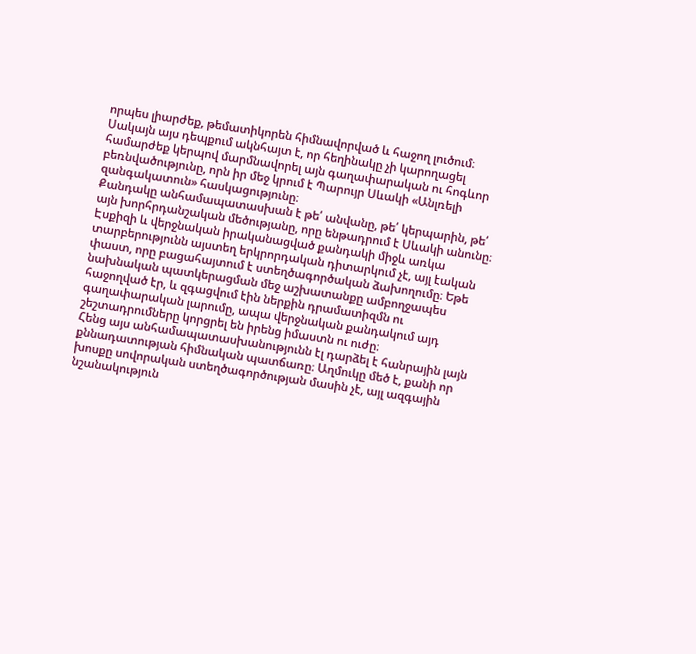որպես լիարժեք, թեմատիկորեն հիմնավորված և հաջող լուծում։ Սակայն այս դեպքում ակնհայտ է, որ հեղինակը չի կարողացել համարժեք կերպով մարմնավորել այն գաղափարական ու հոգևոր բեռնվածությունը, որն իր մեջ կրում է Պարույր Սևակի «Անլռելի զանգակատուն» հասկացությունը։
Քանդակը անհամապատասխան է թե՛ անվանը, թե՛ կերպարին, թե՛ այն խորհրդանշական մեծությանը, որը ենթադրում է Սևակի անունը։ Էսքիզի և վերջնական իրականացված քանդակի միջև առկա տարբերությունն այստեղ երկրորդական դիտարկում չէ, այլ էական փաստ, որը բացահայտում է ստեղծագործական ձախողումը։ Եթե նախնական պատկերացման մեջ աշխատանքը ամբողջապես հաջողված էր, և զգացվում էին ներքին դրամատիզմն ու գաղափարական լարումը, ապա վերջնական քանդակում այդ շեշտադրումները կորցրել են իրենց իմաստն ու ուժը։
Հենց այս անհամապատասխանությունն էլ դարձել է հանրային լայն քննադատության հիմնական պատճառը։ Աղմուկը մեծ է, քանի որ խոսքը սովորական ստեղծագործության մասին չէ, այլ ազգային նշանակություն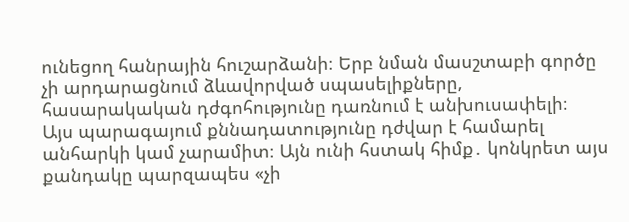ունեցող հանրային հուշարձանի։ Երբ նման մասշտաբի գործը չի արդարացնում ձևավորված սպասելիքները, հասարակական դժգոհությունը դառնում է անխուսափելի։
Այս պարագայում քննադատությունը դժվար է համարել անհարկի կամ չարամիտ։ Այն ունի հստակ հիմք․ կոնկրետ այս քանդակը պարզապես «չի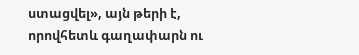ստացվել», այն թերի է, որովհետև գաղափարն ու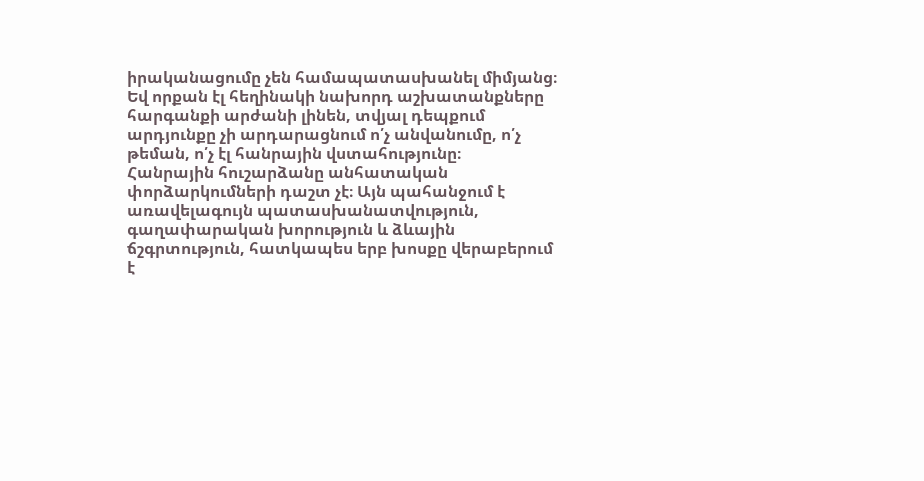իրականացումը չեն համապատասխանել միմյանց։ Եվ որքան էլ հեղինակի նախորդ աշխատանքները հարգանքի արժանի լինեն, տվյալ դեպքում արդյունքը չի արդարացնում ո՛չ անվանումը, ո՛չ թեման, ո՛չ էլ հանրային վստահությունը։
Հանրային հուշարձանը անհատական փորձարկումների դաշտ չէ։ Այն պահանջում է առավելագույն պատասխանատվություն, գաղափարական խորություն և ձևային ճշգրտություն, հատկապես երբ խոսքը վերաբերում է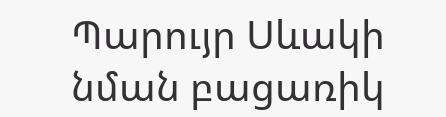Պարույր Սևակի նման բացառիկ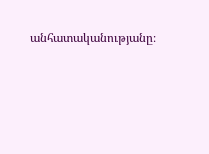անհատականությանը։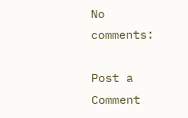No comments:

Post a Comment